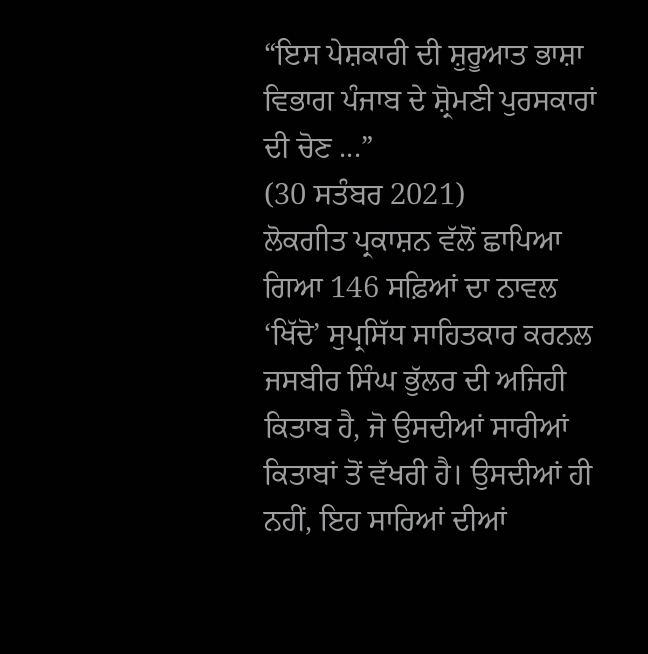“ਇਸ ਪੇਸ਼ਕਾਰੀ ਦੀ ਸ਼ੁਰੂਆਤ ਭਾਸ਼ਾ ਵਿਭਾਗ ਪੰਜਾਬ ਦੇ ਸ਼੍ਰੋਮਣੀ ਪੁਰਸਕਾਰਾਂ ਦੀ ਚੋਣ ...”
(30 ਸਤੰਬਰ 2021)
ਲੋਕਗੀਤ ਪ੍ਰਕਾਸ਼ਨ ਵੱਲੋਂ ਛਾਪਿਆ ਗਿਆ 146 ਸਫ਼ਿਆਂ ਦਾ ਨਾਵਲ ‘ਖਿੱਦੋ’ ਸੁਪ੍ਰਸਿੱਧ ਸਾਹਿਤਕਾਰ ਕਰਨਲ ਜਸਬੀਰ ਸਿੰਘ ਭੁੱਲਰ ਦੀ ਅਜਿਹੀ ਕਿਤਾਬ ਹੈ, ਜੋ ਉਸਦੀਆਂ ਸਾਰੀਆਂ ਕਿਤਾਬਾਂ ਤੋਂ ਵੱਖਰੀ ਹੈ। ਉਸਦੀਆਂ ਹੀ ਨਹੀਂ, ਇਹ ਸਾਰਿਆਂ ਦੀਆਂ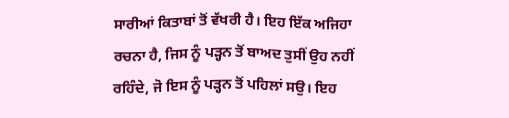ਸਾਰੀਆਂ ਕਿਤਾਬਾਂ ਤੋਂ ਵੱਖਰੀ ਹੈ। ਇਹ ਇੱਕ ਅਜਿਹਾ ਰਚਨਾ ਹੈ, ਜਿਸ ਨੂੰ ਪੜ੍ਹਨ ਤੋਂ ਬਾਅਦ ਤੁਸੀਂ ਉਹ ਨਹੀਂ ਰਹਿੰਦੇ, ਜੋ ਇਸ ਨੂੰ ਪੜ੍ਹਨ ਤੋਂ ਪਹਿਲਾਂ ਸਉ। ਇਹ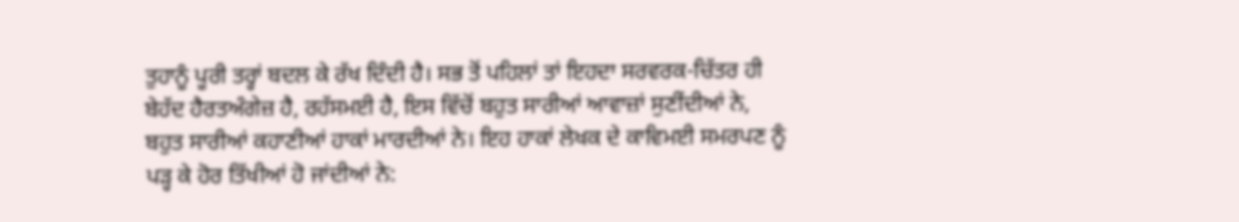ਤੁਹਾਨੂੰ ਪੂਰੀ ਤਰ੍ਹਾਂ ਬਦਲ ਕੇ ਰੱਖ ਦਿੰਦੀ ਹੈ। ਸਭ ਤੋਂ ਪਹਿਲਾਂ ਤਾਂ ਇਹਦਾ ਸਰਵਰਕ-ਚਿੱਤਰ ਹੀ ਬੇਹੱਦ ਹੈਰਤਅੰਗੇਜ਼ ਹੈ, ਰਹੱਸਮਈ ਹੈ, ਇਸ ਵਿੱਚੋਂ ਬਹੁਤ ਸਾਰੀਆਂ ਆਵਾਜ਼ਾਂ ਸੁਣੀਂਦੀਆਂ ਨੇ, ਬਹੁਤ ਸਾਰੀਆਂ ਕਹਾਣੀਆਂ ਹਾਕਾਂ ਮਾਰਦੀਆਂ ਨੇ। ਇਹ ਹਾਕਾਂ ਲੇਖਕ ਦੇ ਕਾਵਿਮਈ ਸਮਰਪਣ ਨੂੰ ਪੜ੍ਹ ਕੇ ਹੋਰ ਤਿੱਖੀਆਂ ਹੋ ਜਾਂਦੀਆਂ ਨੇ: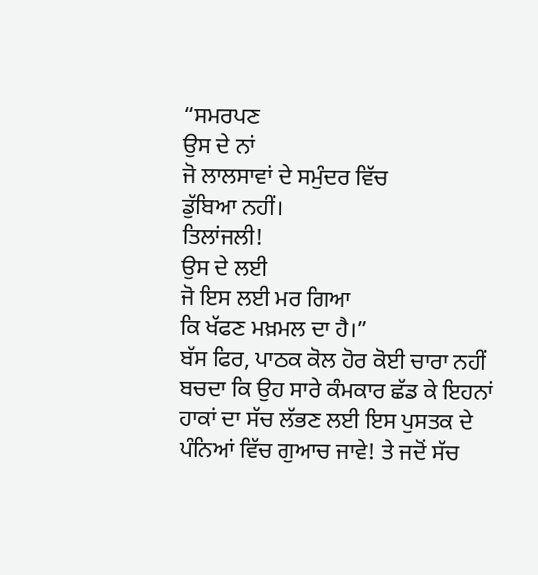“ਸਮਰਪਣ
ਉਸ ਦੇ ਨਾਂ
ਜੋ ਲਾਲਸਾਵਾਂ ਦੇ ਸਮੁੰਦਰ ਵਿੱਚ
ਡੁੱਬਿਆ ਨਹੀਂ।
ਤਿਲਾਂਜਲੀ!
ਉਸ ਦੇ ਲਈ
ਜੋ ਇਸ ਲਈ ਮਰ ਗਿਆ
ਕਿ ਖੱਫਣ ਮਖ਼ਮਲ ਦਾ ਹੈ।”
ਬੱਸ ਫਿਰ, ਪਾਠਕ ਕੋਲ ਹੋਰ ਕੋਈ ਚਾਰਾ ਨਹੀਂ ਬਚਦਾ ਕਿ ਉਹ ਸਾਰੇ ਕੰਮਕਾਰ ਛੱਡ ਕੇ ਇਹਨਾਂ ਹਾਕਾਂ ਦਾ ਸੱਚ ਲੱਭਣ ਲਈ ਇਸ ਪੁਸਤਕ ਦੇ ਪੰਨਿਆਂ ਵਿੱਚ ਗੁਆਚ ਜਾਵੇ! ਤੇ ਜਦੋਂ ਸੱਚ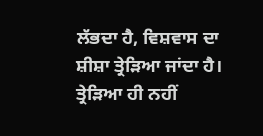ਲੱਭਦਾ ਹੈ, ਵਿਸ਼ਵਾਸ ਦਾ ਸ਼ੀਸ਼ਾ ਤ੍ਰੇੜਿਆ ਜਾਂਦਾ ਹੈ। ਤ੍ਰੇੜਿਆ ਹੀ ਨਹੀਂ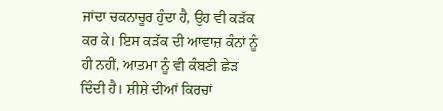ਜਾਂਦਾ ਚਕਨਾਚੂਰ ਹੁੰਦਾ ਹੈ, ਉਹ ਵੀ ਕੜੱਕ ਕਰ ਕੇ। ਇਸ ਕੜੱਕ ਦੀ ਆਵਾਜ਼ ਕੰਨਾਂ ਨੂੰ ਹੀ ਨਹੀਂ, ਆਤਮਾ ਨੂੰ ਵੀ ਕੰਬਣੀ ਛੇੜ ਦਿੰਦੀ ਹੈ। ਸ਼ੀਸ਼ੇ ਦੀਆਂ ਕਿਰਚਾਂ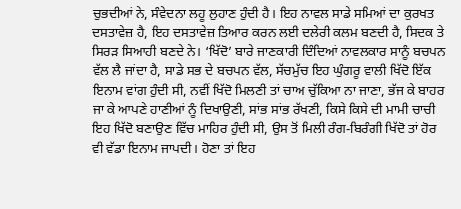ਚੁਭਦੀਆਂ ਨੇ, ਸੰਵੇਦਨਾ ਲਹੂ ਲੁਹਾਣ ਹੁੰਦੀ ਹੈ। ਇਹ ਨਾਵਲ ਸਾਡੇ ਸਮਿਆਂ ਦਾ ਕੁਰਖਤ ਦਸਤਾਵੇਜ਼ ਹੈ, ਇਹ ਦਸਤਾਵੇਜ਼ ਤਿਆਰ ਕਰਨ ਲਈ ਦਲੇਰੀ ਕਲਮ ਬਣਦੀ ਹੈ, ਸਿਦਕ ਤੇ ਸਿਰੜ ਸਿਆਹੀ ਬਣਦੇ ਨੇ। ‘ਖਿੱਦੋ’ ਬਾਰੇ ਜਾਣਕਾਰੀ ਦਿੰਦਿਆਂ ਨਾਵਲਕਾਰ ਸਾਨੂੰ ਬਚਪਨ ਵੱਲ ਲੈ ਜਾਂਦਾ ਹੈ, ਸਾਡੇ ਸਭ ਦੇ ਬਚਪਨ ਵੱਲ, ਸੱਚਮੁੱਚ ਇਹ ਘੁੰਗਰੂ ਵਾਲੀ ਖਿੱਦੋ ਇੱਕ ਇਨਾਮ ਵਾਂਗ ਹੁੰਦੀ ਸੀ, ਨਵੀਂ ਖਿੱਦੋ ਮਿਲਣੀ ਤਾਂ ਚਾਅ ਚੁੱਕਿਆ ਨਾ ਜਾਣਾ, ਭੱਜ ਕੇ ਬਾਹਰ ਜਾ ਕੇ ਆਪਣੇ ਹਾਣੀਆਂ ਨੂੰ ਦਿਖਾਉਣੀ, ਸਾਂਭ ਸਾਂਭ ਰੱਖਣੀ, ਕਿਸੇ ਕਿਸੇ ਦੀ ਮਾਮੀ ਚਾਚੀ ਇਹ ਖਿੱਦੋ ਬਣਾਉਣ ਵਿੱਚ ਮਾਹਿਰ ਹੁੰਦੀ ਸੀ, ਉਸ ਤੋਂ ਮਿਲੀ ਰੰਗ-ਬਿਰੰਗੀ ਖਿੱਦੋ ਤਾਂ ਹੋਰ ਵੀ ਵੱਡਾ ਇਨਾਮ ਜਾਪਦੀ। ਹੋਣਾ ਤਾਂ ਇਹ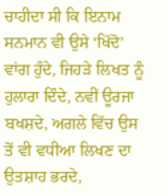ਚਾਹੀਦਾ ਸੀ ਕਿ ਇਨਾਮ ਸਨਮਾਨ ਵੀ ਉਸੇ ‘ਖਿੱਦੋ’ ਵਾਂਗ ਹੁੰਦੇ, ਜਿਹੜੇ ਲਿਖਤ ਨੂੰ ਹੁਲਾਰਾ ਦਿੰਦੇ, ਨਵੀਂ ਊਰਜਾ ਬਖਸ਼ਦੇ, ਅਗਲੇ ਵਿੱਚ ਉਸ ਤੋਂ ਵੀ ਵਧੀਆ ਲਿਖਣ ਦਾ ਉਤਸ਼ਾਹ ਭਰਦੇ,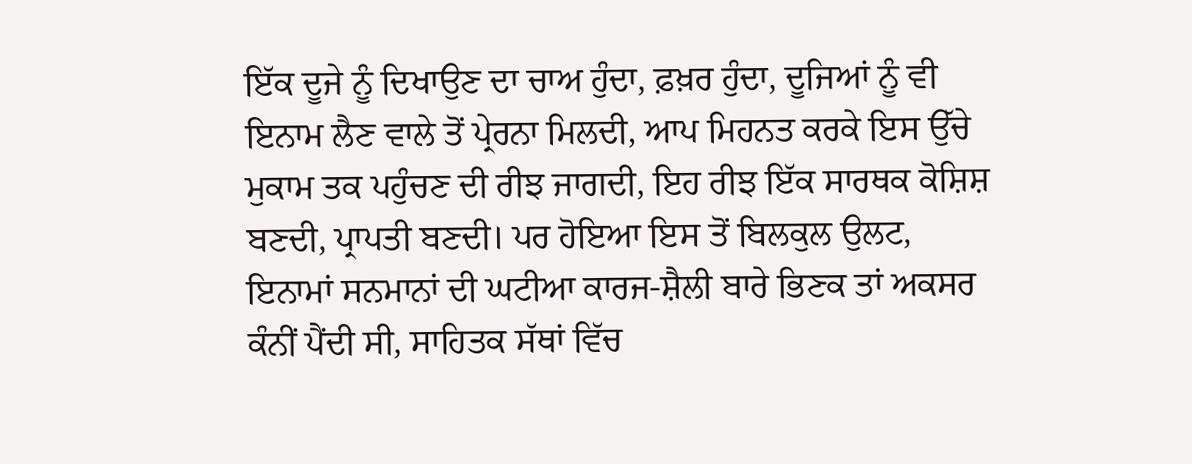ਇੱਕ ਦੂਜੇ ਨੂੰ ਦਿਖਾਉਣ ਦਾ ਚਾਅ ਹੁੰਦਾ, ਫ਼ਖ਼ਰ ਹੁੰਦਾ, ਦੂਜਿਆਂ ਨੂੰ ਵੀ ਇਨਾਮ ਲੈਣ ਵਾਲੇ ਤੋਂ ਪ੍ਰੇਰਨਾ ਮਿਲਦੀ, ਆਪ ਮਿਹਨਤ ਕਰਕੇ ਇਸ ਉੱਚੇ ਮੁਕਾਮ ਤਕ ਪਹੁੰਚਣ ਦੀ ਰੀਝ ਜਾਗਦੀ, ਇਹ ਰੀਝ ਇੱਕ ਸਾਰਥਕ ਕੋਸ਼ਿਸ਼ ਬਣਦੀ, ਪ੍ਰਾਪਤੀ ਬਣਦੀ। ਪਰ ਹੋਇਆ ਇਸ ਤੋਂ ਬਿਲਕੁਲ ਉਲਟ, ਇਨਾਮਾਂ ਸਨਮਾਨਾਂ ਦੀ ਘਟੀਆ ਕਾਰਜ-ਸ਼ੈਲੀ ਬਾਰੇ ਭਿਣਕ ਤਾਂ ਅਕਸਰ ਕੰਨੀਂ ਪੈਂਦੀ ਸੀ, ਸਾਹਿਤਕ ਸੱਥਾਂ ਵਿੱਚ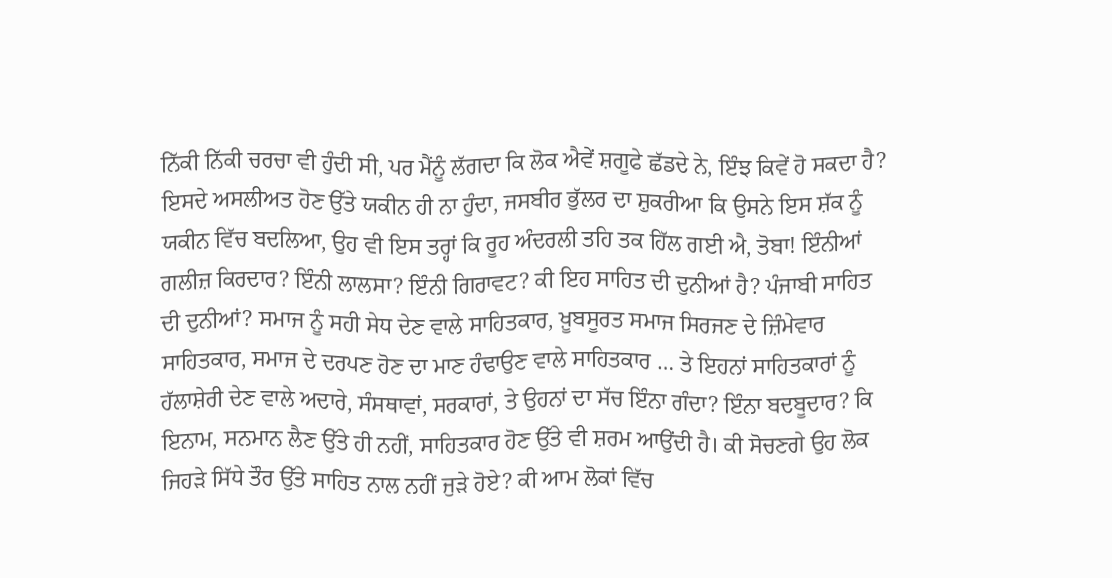ਨਿੱਕੀ ਨਿੱਕੀ ਚਰਚਾ ਵੀ ਹੁੰਦੀ ਸੀ, ਪਰ ਮੈਂਨੂੰ ਲੱਗਦਾ ਕਿ ਲੋਕ ਐਵੇਂ ਸ਼ਗੂਫੇ ਛੱਡਦੇ ਨੇ, ਇੰਝ ਕਿਵੇਂ ਹੋ ਸਕਦਾ ਹੈ? ਇਸਦੇ ਅਸਲੀਅਤ ਹੋਣ ਉੱਤੇ ਯਕੀਨ ਹੀ ਨਾ ਹੁੰਦਾ, ਜਸਬੀਰ ਭੁੱਲਰ ਦਾ ਸ਼ੁਕਰੀਆ ਕਿ ਉਸਨੇ ਇਸ ਸ਼ੱਕ ਨੂੰ ਯਕੀਨ ਵਿੱਚ ਬਦਲਿਆ, ਉਹ ਵੀ ਇਸ ਤਰ੍ਹਾਂ ਕਿ ਰੂਹ ਅੰਦਰਲੀ ਤਹਿ ਤਕ ਹਿੱਲ ਗਈ ਐ, ਤੋਬਾ! ਇੰਨੀਆਂ ਗਲੀਜ਼ ਕਿਰਦਾਰ? ਇੰਨੀ ਲਾਲਸਾ? ਇੰਨੀ ਗਿਰਾਵਟ? ਕੀ ਇਹ ਸਾਹਿਤ ਦੀ ਦੁਨੀਆਂ ਹੈ? ਪੰਜਾਬੀ ਸਾਹਿਤ ਦੀ ਦੁਨੀਆਂ? ਸਮਾਜ ਨੂੰ ਸਹੀ ਸੇਧ ਦੇਣ ਵਾਲੇ ਸਾਹਿਤਕਾਰ, ਖ਼ੂਬਸੂਰਤ ਸਮਾਜ ਸਿਰਜਣ ਦੇ ਜ਼ਿੰਮੇਵਾਰ ਸਾਹਿਤਕਾਰ, ਸਮਾਜ ਦੇ ਦਰਪਣ ਹੋਣ ਦਾ ਮਾਣ ਹੰਢਾਉਣ ਵਾਲੇ ਸਾਹਿਤਕਾਰ … ਤੇ ਇਹਨਾਂ ਸਾਹਿਤਕਾਰਾਂ ਨੂੰ ਹੱਲਾਸ਼ੇਰੀ ਦੇਣ ਵਾਲੇ ਅਦਾਰੇ, ਸੰਸਥਾਵਾਂ, ਸਰਕਾਰਾਂ, ਤੇ ਉਹਨਾਂ ਦਾ ਸੱਚ ਇੰਨਾ ਗੰਦਾ? ਇੰਨਾ ਬਦਬੂਦਾਰ? ਕਿ ਇਨਾਮ, ਸਨਮਾਨ ਲੈਣ ਉੱਤੇ ਹੀ ਨਹੀਂ, ਸਾਹਿਤਕਾਰ ਹੋਣ ਉੱਤੇ ਵੀ ਸ਼ਰਮ ਆਉਂਦੀ ਹੈ। ਕੀ ਸੋਚਣਗੇ ਉਹ ਲੋਕ ਜਿਹੜੇ ਸਿੱਧੇ ਤੌਰ ਉੱਤੇ ਸਾਹਿਤ ਨਾਲ ਨਹੀਂ ਜੁੜੇ ਹੋਏ? ਕੀ ਆਮ ਲੋਕਾਂ ਵਿੱਚ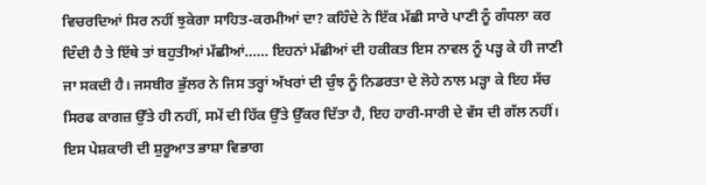ਵਿਚਰਦਿਆਂ ਸਿਰ ਨਹੀਂ ਝੁਕੇਗਾ ਸਾਹਿਤ-ਕਰਮੀਆਂ ਦਾ? ਕਹਿੰਦੇ ਨੇ ਇੱਕ ਮੱਛੀ ਸਾਰੇ ਪਾਣੀ ਨੂੰ ਗੰਧਲਾ ਕਰ ਦਿੰਦੀ ਹੈ ਤੇ ਇੱਥੇ ਤਾਂ ਬਹੁਤੀਆਂ ਮੱਛੀਆਂ…… ਇਹਨਾਂ ਮੱਛੀਆਂ ਦੀ ਹਕੀਕਤ ਇਸ ਨਾਵਲ ਨੂੰ ਪੜ੍ਹ ਕੇ ਹੀ ਜਾਣੀ ਜਾ ਸਕਦੀ ਹੈ। ਜਸਬੀਰ ਭੁੱਲਰ ਨੇ ਜਿਸ ਤਰ੍ਹਾਂ ਅੱਖਰਾਂ ਦੀ ਚੁੰਝ ਨੂੰ ਨਿਡਰਤਾ ਦੇ ਲੋਹੇ ਨਾਲ ਮੜ੍ਹਾ ਕੇ ਇਹ ਸੱਚ ਸਿਰਫ ਕਾਗਜ਼ ਉੱਤੇ ਹੀ ਨਹੀਂ, ਸਮੇਂ ਦੀ ਹਿੱਕ ਉੱਤੇ ਉੱਕਰ ਦਿੱਤਾ ਹੈ, ਇਹ ਹਾਰੀ-ਸਾਰੀ ਦੇ ਵੱਸ ਦੀ ਗੱਲ ਨਹੀਂ।
ਇਸ ਪੇਸ਼ਕਾਰੀ ਦੀ ਸ਼ੁਰੂਆਤ ਭਾਸ਼ਾ ਵਿਭਾਗ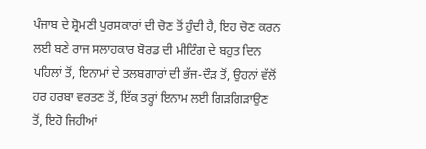ਪੰਜਾਬ ਦੇ ਸ਼੍ਰੋਮਣੀ ਪੁਰਸਕਾਰਾਂ ਦੀ ਚੋਣ ਤੋਂ ਹੁੰਦੀ ਹੈ, ਇਹ ਚੋਣ ਕਰਨ ਲਈ ਬਣੇ ਰਾਜ ਸਲਾਹਕਾਰ ਬੋਰਡ ਦੀ ਮੀਟਿੰਗ ਦੇ ਬਹੁਤ ਦਿਨ ਪਹਿਲਾਂ ਤੋਂ, ਇਨਾਮਾਂ ਦੇ ਤਲਬਗਾਰਾਂ ਦੀ ਭੱਜ-ਦੌੜ ਤੋਂ, ਉਹਨਾਂ ਵੱਲੋਂ ਹਰ ਹਰਬਾ ਵਰਤਣ ਤੋਂ, ਇੱਕ ਤਰ੍ਹਾਂ ਇਨਾਮ ਲਈ ਗਿੜਗਿੜਾਉਣ ਤੋਂ, ਇਹੋ ਜਿਹੀਆਂ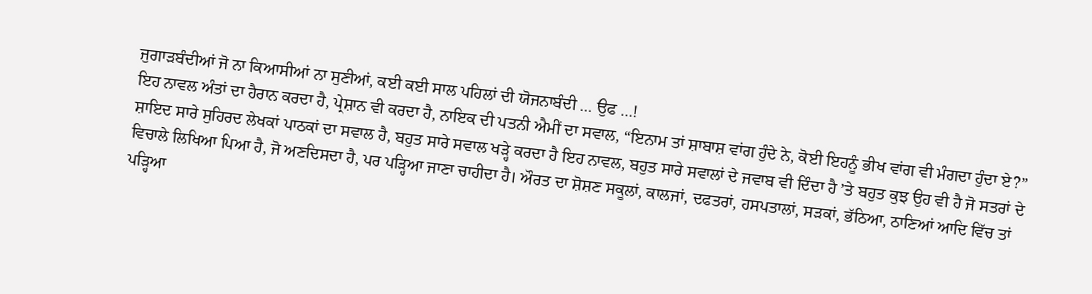ਜੁਗਾੜਬੰਦੀਆਂ ਜੋ ਨਾ ਕਿਆਸੀਆਂ ਨਾ ਸੁਣੀਆਂ, ਕਈ ਕਈ ਸਾਲ ਪਹਿਲਾਂ ਦੀ ਯੋਜਨਾਬੰਦੀ … ਉਫ …!
ਇਹ ਨਾਵਲ ਅੰਤਾਂ ਦਾ ਹੈਰਾਨ ਕਰਦਾ ਹੈ, ਪ੍ਰੇਸ਼ਾਨ ਵੀ ਕਰਦਾ ਹੈ, ਨਾਇਕ ਦੀ ਪਤਨੀ ਐਮੀਂ ਦਾ ਸਵਾਲ, “ਇਨਾਮ ਤਾਂ ਸ਼ਾਬਾਸ਼ ਵਾਂਗ ਹੁੰਦੇ ਨੇ, ਕੋਈ ਇਹਨੂੰ ਭੀਖ ਵਾਂਗ ਵੀ ਮੰਗਦਾ ਹੁੰਦਾ ਏ?” ਸ਼ਾਇਦ ਸਾਰੇ ਸੁਹਿਰਦ ਲੇਖਕਾਂ ਪਾਠਕਾਂ ਦਾ ਸਵਾਲ ਹੈ, ਬਹੁਤ ਸਾਰੇ ਸਵਾਲ ਖੜ੍ਹੇ ਕਰਦਾ ਹੈ ਇਹ ਨਾਵਲ, ਬਹੁਤ ਸਾਰੇ ਸਵਾਲਾਂ ਦੇ ਜਵਾਬ ਵੀ ਦਿੰਦਾ ਹੈ ’ਤੇ ਬਹੁਤ ਕੁਝ ਉਹ ਵੀ ਹੈ ਜੋ ਸਤਰਾਂ ਦੇ ਵਿਚਾਲੇ ਲਿਖਿਆ ਪਿਆ ਹੈ, ਜੋ ਅਣਦਿਸਦਾ ਹੈ, ਪਰ ਪੜ੍ਹਿਆ ਜਾਣਾ ਚਾਹੀਦਾ ਹੈ। ਔਰਤ ਦਾ ਸ਼ੋਸ਼ਣ ਸਕੂਲਾਂ, ਕਾਲਜਾਂ, ਦਫਤਰਾਂ, ਹਸਪਤਾਲਾਂ, ਸੜਕਾਂ, ਭੱਠਿਆ, ਠਾਣਿਆਂ ਆਦਿ ਵਿੱਚ ਤਾਂ ਪੜ੍ਹਿਆ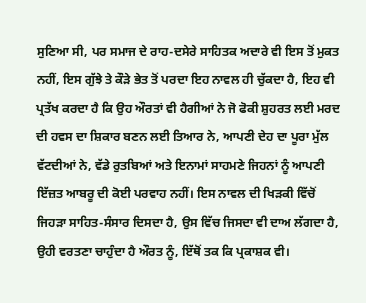ਸੁਣਿਆ ਸੀ, ਪਰ ਸਮਾਜ ਦੇ ਰਾਹ-ਦਸੇਰੇ ਸਾਹਿਤਕ ਅਦਾਰੇ ਵੀ ਇਸ ਤੋਂ ਮੁਕਤ ਨਹੀਂ, ਇਸ ਗੁੱਝੇ ਤੇ ਕੌੜੇ ਭੇਤ ਤੋਂ ਪਰਦਾ ਇਹ ਨਾਵਲ ਹੀ ਚੁੱਕਦਾ ਹੈ, ਇਹ ਵੀ ਪ੍ਰਤੱਖ ਕਰਦਾ ਹੈ ਕਿ ਉਹ ਔਰਤਾਂ ਵੀ ਹੈਗੀਆਂ ਨੇ ਜੋ ਫੋਕੀ ਸ਼ੁਹਰਤ ਲਈ ਮਰਦ ਦੀ ਹਵਸ ਦਾ ਸ਼ਿਕਾਰ ਬਣਨ ਲਈ ਤਿਆਰ ਨੇ, ਆਪਣੀ ਦੇਹ ਦਾ ਪੂਰਾ ਮੁੱਲ ਵੱਟਦੀਆਂ ਨੇ, ਵੱਡੇ ਰੁਤਬਿਆਂ ਅਤੇ ਇਨਾਮਾਂ ਸਾਹਮਣੇ ਜਿਹਨਾਂ ਨੂੰ ਆਪਣੀ ਇੱਜ਼ਤ ਆਬਰੂ ਦੀ ਕੋਈ ਪਰਵਾਹ ਨਹੀਂ। ਇਸ ਨਾਵਲ ਦੀ ਖਿੜਕੀ ਵਿੱਚੋਂ ਜਿਹੜਾ ਸਾਹਿਤ-ਸੰਸਾਰ ਦਿਸਦਾ ਹੈ, ਉਸ ਵਿੱਚ ਜਿਸਦਾ ਵੀ ਦਾਅ ਲੱਗਦਾ ਹੈ, ਉਹੀ ਵਰਤਣਾ ਚਾਹੁੰਦਾ ਹੈ ਔਰਤ ਨੂੰ, ਇੱਥੋਂ ਤਕ ਕਿ ਪ੍ਰਕਾਸ਼ਕ ਵੀ।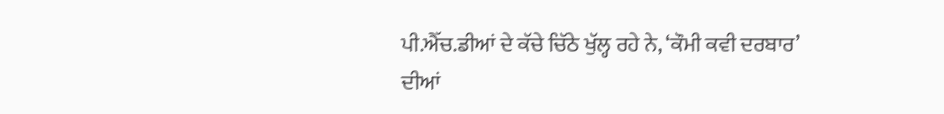ਪੀ.ਐੱਚ.ਡੀਆਂ ਦੇ ਕੱਚੇ ਚਿੱਠੇ ਖੁੱਲ੍ਹ ਰਹੇ ਨੇ, ‘ਕੌਮੀ ਕਵੀ ਦਰਬਾਰ’ ਦੀਆਂ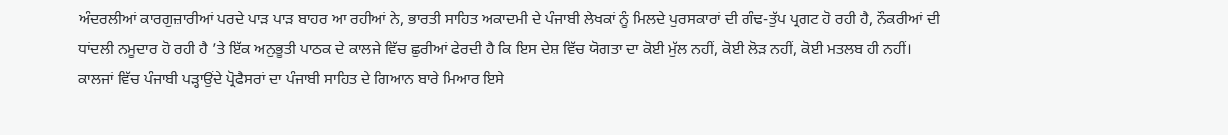ਅੰਦਰਲੀਆਂ ਕਾਰਗੁਜ਼ਾਰੀਆਂ ਪਰਦੇ ਪਾੜ ਪਾੜ ਬਾਹਰ ਆ ਰਹੀਆਂ ਨੇ, ਭਾਰਤੀ ਸਾਹਿਤ ਅਕਾਦਮੀ ਦੇ ਪੰਜਾਬੀ ਲੇਖਕਾਂ ਨੂੰ ਮਿਲਦੇ ਪੁਰਸਕਾਰਾਂ ਦੀ ਗੰਢ-ਤੁੱਪ ਪ੍ਰਗਟ ਹੋ ਰਹੀ ਹੈ, ਨੌਕਰੀਆਂ ਦੀ ਧਾਂਦਲੀ ਨਮੂਦਾਰ ਹੋ ਰਹੀ ਹੈ ’ਤੇ ਇੱਕ ਅਨੁਭੂਤੀ ਪਾਠਕ ਦੇ ਕਾਲਜੇ ਵਿੱਚ ਛੁਰੀਆਂ ਫੇਰਦੀ ਹੈ ਕਿ ਇਸ ਦੇਸ਼ ਵਿੱਚ ਯੋਗਤਾ ਦਾ ਕੋਈ ਮੁੱਲ ਨਹੀਂ, ਕੋਈ ਲੋੜ ਨਹੀਂ, ਕੋਈ ਮਤਲਬ ਹੀ ਨਹੀਂ। ਕਾਲਜਾਂ ਵਿੱਚ ਪੰਜਾਬੀ ਪੜ੍ਹਾਉਂਦੇ ਪ੍ਰੋਫੈਸਰਾਂ ਦਾ ਪੰਜਾਬੀ ਸਾਹਿਤ ਦੇ ਗਿਆਨ ਬਾਰੇ ਮਿਆਰ ਇਸੇ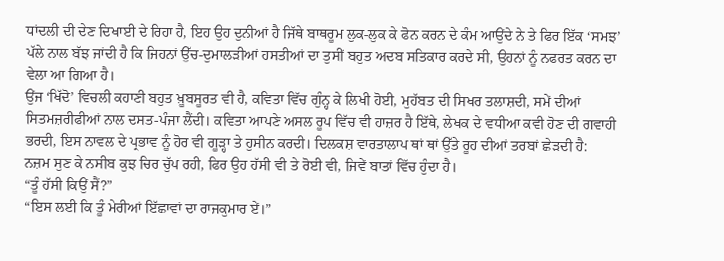ਧਾਂਦਲੀ ਦੀ ਦੇਣ ਦਿਖਾਈ ਦੇ ਰਿਹਾ ਹੈ, ਇਹ ਉਹ ਦੁਨੀਆਂ ਹੈ ਜਿੱਥੇ ਬਾਥਰੂਮ ਲੁਕ-ਲੁਕ ਕੇ ਫੋਨ ਕਰਨ ਦੇ ਕੰਮ ਆਉਂਦੇ ਨੇ ਤੇ ਫਿਰ ਇੱਕ ‘ਸਮਝ’ ਪੱਲੇ ਨਾਲ ਬੱਝ ਜਾਂਦੀ ਹੈ ਕਿ ਜਿਹਨਾਂ ਉੱਚ-ਦੁਮਾਲੜੀਆਂ ਹਸਤੀਆਂ ਦਾ ਤੁਸੀਂ ਬਹੁਤ ਅਦਬ ਸਤਿਕਾਰ ਕਰਦੇ ਸੀ, ਉਹਨਾਂ ਨੂੰ ਨਫਰਤ ਕਰਨ ਦਾ ਵੇਲਾ ਆ ਗਿਆ ਹੈ।
ਉਂਜ ‘ਖਿੱਦੋ’ ਵਿਚਲੀ ਕਹਾਣੀ ਬਹੁਤ ਖ਼ੂਬਸੂਰਤ ਵੀ ਹੈ, ਕਵਿਤਾ ਵਿੱਚ ਗੁੰਨ੍ਹ ਕੇ ਲਿਖੀ ਹੋਈ, ਮੁਹੱਬਤ ਦੀ ਸਿਖਰ ਤਲਾਸ਼ਦੀ, ਸਮੇਂ ਦੀਆਂ ਸਿਤਮਜ਼ਰੀਫੀਆਂ ਨਾਲ ਦਸਤ-ਪੰਜਾ ਲੈਂਦੀ। ਕਵਿਤਾ ਆਪਣੇ ਅਸਲ ਰੂਪ ਵਿੱਚ ਵੀ ਹਾਜ਼ਰ ਹੈ ਇੱਥੇ, ਲੇਖਕ ਦੇ ਵਧੀਆ ਕਵੀ ਹੋਣ ਦੀ ਗਵਾਹੀ ਭਰਦੀ, ਇਸ ਨਾਵਲ ਦੇ ਪ੍ਰਭਾਵ ਨੂੰ ਹੋਰ ਵੀ ਗੂੜ੍ਹਾ ਤੇ ਹੁਸੀਨ ਕਰਦੀ। ਦਿਲਕਸ਼ ਵਾਰਤਾਲਾਪ ਥਾਂ ਥਾਂ ਉੱਤੇ ਰੂਹ ਦੀਆਂ ਤਰਬਾਂ ਛੇੜਦੀ ਹੈ:
ਨਜ਼ਮ ਸੁਣ ਕੇ ਨਸੀਬ ਕੁਝ ਚਿਰ ਚੁੱਪ ਰਹੀ, ਫਿਰ ਉਹ ਹੱਸੀ ਵੀ ਤੇ ਰੋਈ ਵੀ, ਜਿਵੇਂ ਬਾਤਾਂ ਵਿੱਚ ਹੁੰਦਾ ਹੈ।
“ਤੂੰ ਹੱਸੀ ਕਿਉਂ ਸੈਂ?”
“ਇਸ ਲਈ ਕਿ ਤੂੰ ਮੇਰੀਆਂ ਇੱਛਾਵਾਂ ਦਾ ਰਾਜਕੁਮਾਰ ਏਂ।”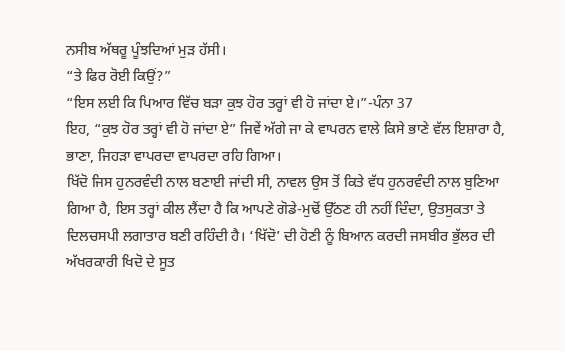ਨਸੀਬ ਅੱਥਰੂ ਪੂੰਝਦਿਆਂ ਮੁੜ ਹੱਸੀ।
“ਤੇ ਫਿਰ ਰੋਈ ਕਿਉਂ?”
“ਇਸ ਲਈ ਕਿ ਪਿਆਰ ਵਿੱਚ ਬੜਾ ਕੁਝ ਹੋਰ ਤਰ੍ਹਾਂ ਵੀ ਹੋ ਜਾਂਦਾ ਏ।”-ਪੰਨਾ 37
ਇਹ, “ਕੁਝ ਹੋਰ ਤਰ੍ਹਾਂ ਵੀ ਹੋ ਜਾਂਦਾ ਏ” ਜਿਵੇਂ ਅੱਗੇ ਜਾ ਕੇ ਵਾਪਰਨ ਵਾਲੇ ਕਿਸੇ ਭਾਣੇ ਵੱਲ ਇਸ਼ਾਰਾ ਹੈ, ਭਾਣਾ, ਜਿਹੜਾ ਵਾਪਰਦਾ ਵਾਪਰਦਾ ਰਹਿ ਗਿਆ।
ਖਿੱਦੋ ਜਿਸ ਹੁਨਰਵੰਦੀ ਨਾਲ ਬਣਾਈ ਜਾਂਦੀ ਸੀ, ਨਾਵਲ ਉਸ ਤੋਂ ਕਿਤੇ ਵੱਧ ਹੁਨਰਵੰਦੀ ਨਾਲ ਬੁਣਿਆ ਗਿਆ ਹੈ, ਇਸ ਤਰ੍ਹਾਂ ਕੀਲ ਲੈਂਦਾ ਹੈ ਕਿ ਆਪਣੇ ਗੋਡੇ-ਮੁਢੋਂ ਉੱਠਣ ਹੀ ਨਹੀਂ ਦਿੰਦਾ, ਉਤਸੁਕਤਾ ਤੇ ਦਿਲਚਸਪੀ ਲਗਾਤਾਰ ਬਣੀ ਰਹਿੰਦੀ ਹੈ। ‘ਖਿੱਦੋ’ ਦੀ ਹੋਣੀ ਨੂੰ ਬਿਆਨ ਕਰਦੀ ਜਸਬੀਰ ਭੁੱਲਰ ਦੀ ਅੱਖਰਕਾਰੀ ਖਿਦੋ ਦੇ ਸੂਤ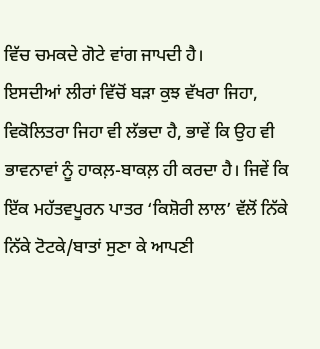ਵਿੱਚ ਚਮਕਦੇ ਗੋਟੇ ਵਾਂਗ ਜਾਪਦੀ ਹੈ।
ਇਸਦੀਆਂ ਲੀਰਾਂ ਵਿੱਚੋਂ ਬੜਾ ਕੁਝ ਵੱਖਰਾ ਜਿਹਾ, ਵਿਕੋਲਿਤਰਾ ਜਿਹਾ ਵੀ ਲੱਭਦਾ ਹੈ, ਭਾਵੇਂ ਕਿ ਉਹ ਵੀ ਭਾਵਨਾਵਾਂ ਨੂੰ ਹਾਕਲ਼-ਬਾਕਲ਼ ਹੀ ਕਰਦਾ ਹੈ। ਜਿਵੇਂ ਕਿ ਇੱਕ ਮਹੱਤਵਪੂਰਨ ਪਾਤਰ ‘ਕਿਸ਼ੋਰੀ ਲਾਲ’ ਵੱਲੋਂ ਨਿੱਕੇ ਨਿੱਕੇ ਟੋਟਕੇ/ਬਾਤਾਂ ਸੁਣਾ ਕੇ ਆਪਣੀ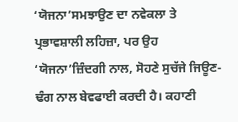‘ਯੋਜਨਾ’ਸਮਝਾਉਣ ਦਾ ਨਵੇਕਲਾ ਤੇ ਪ੍ਰਭਾਵਸ਼ਾਲੀ ਲਹਿਜ਼ਾ, ਪਰ ਉਹ ‘ਯੋਜਨਾ’ਜ਼ਿੰਦਗੀ ਨਾਲ, ਸੋਹਣੇ ਸੁਚੱਜੇ ਜਿਊਣ-ਢੰਗ ਨਾਲ ਬੇਵਫਾਈ ਕਰਦੀ ਹੈ। ਕਹਾਣੀ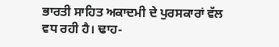ਭਾਰਤੀ ਸਾਹਿਤ ਅਕਾਦਮੀ ਦੇ ਪੁਰਸਕਾਰਾਂ ਵੱਲ ਵਧ ਰਹੀ ਹੈ। ਢਾਹ-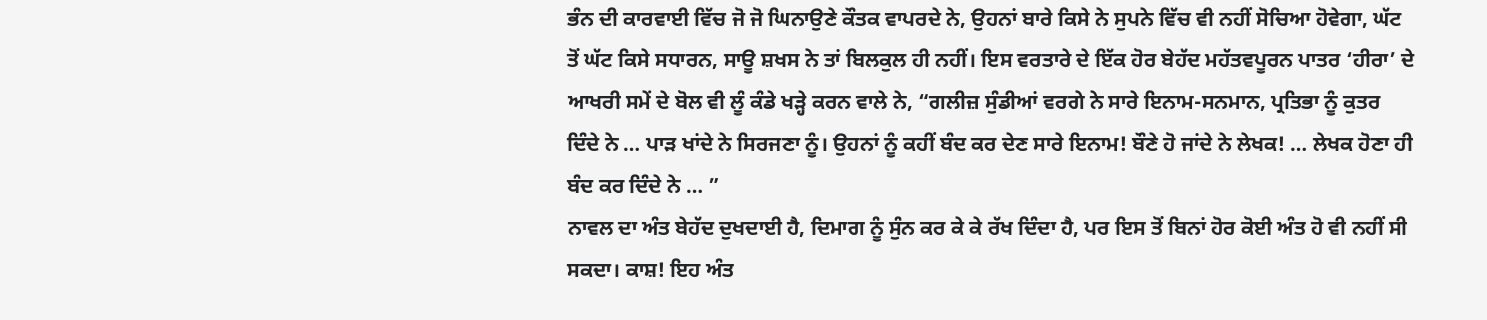ਭੰਨ ਦੀ ਕਾਰਵਾਈ ਵਿੱਚ ਜੋ ਜੋ ਘਿਨਾਉਣੇ ਕੌਤਕ ਵਾਪਰਦੇ ਨੇ, ਉਹਨਾਂ ਬਾਰੇ ਕਿਸੇ ਨੇ ਸੁਪਨੇ ਵਿੱਚ ਵੀ ਨਹੀਂ ਸੋਚਿਆ ਹੋਵੇਗਾ, ਘੱਟ ਤੋਂ ਘੱਟ ਕਿਸੇ ਸਧਾਰਨ, ਸਾਊ ਸ਼ਖਸ ਨੇ ਤਾਂ ਬਿਲਕੁਲ ਹੀ ਨਹੀਂ। ਇਸ ਵਰਤਾਰੇ ਦੇ ਇੱਕ ਹੋਰ ਬੇਹੱਦ ਮਹੱਤਵਪੂਰਨ ਪਾਤਰ ‘ਹੀਰਾ’ ਦੇ ਆਖਰੀ ਸਮੇਂ ਦੇ ਬੋਲ ਵੀ ਲੂੰ ਕੰਡੇ ਖੜ੍ਹੇ ਕਰਨ ਵਾਲੇ ਨੇ, “ਗਲੀਜ਼ ਸੁੰਡੀਆਂ ਵਰਗੇ ਨੇ ਸਾਰੇ ਇਨਾਮ-ਸਨਮਾਨ, ਪ੍ਰਤਿਭਾ ਨੂੰ ਕੁਤਰ ਦਿੰਦੇ ਨੇ … ਪਾੜ ਖਾਂਦੇ ਨੇ ਸਿਰਜਣਾ ਨੂੰ। ਉਹਨਾਂ ਨੂੰ ਕਹੀਂ ਬੰਦ ਕਰ ਦੇਣ ਸਾਰੇ ਇਨਾਮ! ਬੌਣੇ ਹੋ ਜਾਂਦੇ ਨੇ ਲੇਖਕ! … ਲੇਖਕ ਹੋਣਾ ਹੀ ਬੰਦ ਕਰ ਦਿੰਦੇ ਨੇ … ”
ਨਾਵਲ ਦਾ ਅੰਤ ਬੇਹੱਦ ਦੁਖਦਾਈ ਹੈ, ਦਿਮਾਗ ਨੂੰ ਸੁੰਨ ਕਰ ਕੇ ਕੇ ਰੱਖ ਦਿੰਦਾ ਹੈ, ਪਰ ਇਸ ਤੋਂ ਬਿਨਾਂ ਹੋਰ ਕੋਈ ਅੰਤ ਹੋ ਵੀ ਨਹੀਂ ਸੀ ਸਕਦਾ। ਕਾਸ਼! ਇਹ ਅੰਤ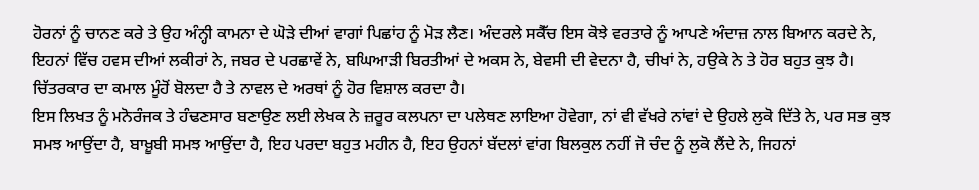ਹੋਰਨਾਂ ਨੂੰ ਚਾਨਣ ਕਰੇ ਤੇ ਉਹ ਅੰਨ੍ਹੀ ਕਾਮਨਾ ਦੇ ਘੋੜੇ ਦੀਆਂ ਵਾਗਾਂ ਪਿਛਾਂਹ ਨੂੰ ਮੋੜ ਲੈਣ। ਅੰਦਰਲੇ ਸਕੈੱਚ ਇਸ ਕੋਝੇ ਵਰਤਾਰੇ ਨੂੰ ਆਪਣੇ ਅੰਦਾਜ਼ ਨਾਲ ਬਿਆਨ ਕਰਦੇ ਨੇ, ਇਹਨਾਂ ਵਿੱਚ ਹਵਸ ਦੀਆਂ ਲਕੀਰਾਂ ਨੇ, ਜਬਰ ਦੇ ਪਰਛਾਵੇਂ ਨੇ, ਬਘਿਆੜੀ ਬਿਰਤੀਆਂ ਦੇ ਅਕਸ ਨੇ, ਬੇਵਸੀ ਦੀ ਵੇਦਨਾ ਹੈ, ਚੀਖਾਂ ਨੇ, ਹਉਕੇ ਨੇ ਤੇ ਹੋਰ ਬਹੁਤ ਕੁਝ ਹੈ। ਚਿੱਤਰਕਾਰ ਦਾ ਕਮਾਲ ਮੂੰਹੋਂ ਬੋਲਦਾ ਹੈ ਤੇ ਨਾਵਲ ਦੇ ਅਰਥਾਂ ਨੂੰ ਹੋਰ ਵਿਸ਼ਾਲ ਕਰਦਾ ਹੈ।
ਇਸ ਲਿਖਤ ਨੂੰ ਮਨੋਰੰਜਕ ਤੇ ਹੰਢਣਸਾਰ ਬਣਾਉਣ ਲਈ ਲੇਖਕ ਨੇ ਜ਼ਰੂਰ ਕਲਪਨਾ ਦਾ ਪਲੇਥਣ ਲਾਇਆ ਹੋਵੇਗਾ, ਨਾਂ ਵੀ ਵੱਖਰੇ ਨਾਂਵਾਂ ਦੇ ਉਹਲੇ ਲੁਕੋ ਦਿੱਤੇ ਨੇ, ਪਰ ਸਭ ਕੁਝ ਸਮਝ ਆਉਂਦਾ ਹੈ, ਬਾਖ਼ੂਬੀ ਸਮਝ ਆਉਂਦਾ ਹੈ, ਇਹ ਪਰਦਾ ਬਹੁਤ ਮਹੀਨ ਹੈ, ਇਹ ਉਹਨਾਂ ਬੱਦਲਾਂ ਵਾਂਗ ਬਿਲਕੁਲ ਨਹੀਂ ਜੋ ਚੰਦ ਨੂੰ ਲੁਕੋ ਲੈਂਦੇ ਨੇ, ਜਿਹਨਾਂ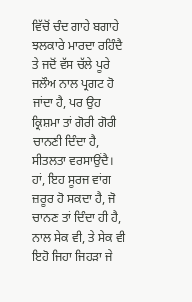ਵਿੱਚੋਂ ਚੰਦ ਗਾਹੇ ਬਗਾਹੇ ਝਲਕਾਰੇ ਮਾਰਦਾ ਰਹਿੰਦੈ ਤੇ ਜਦੋਂ ਵੱਸ ਚੱਲੇ ਪੂਰੇ ਜਲੌਅ ਨਾਲ ਪ੍ਰਗਟ ਹੋ ਜਾਂਦਾ ਹੈ, ਪਰ ਉਹ ਕ੍ਰਿਸ਼ਮਾ ਤਾਂ ਗੋਰੀ ਗੋਰੀ ਚਾਨਣੀ ਦਿੰਦਾ ਹੈ, ਸੀਤਲਤਾ ਵਰਸਾਉਂਦੈ। ਹਾਂ, ਇਹ ਸੂਰਜ ਵਾਂਗ ਜ਼ਰੂਰ ਹੋ ਸਕਦਾ ਹੈ, ਜੋ ਚਾਨਣ ਤਾਂ ਦਿੰਦਾ ਹੀ ਹੈ, ਨਾਲ ਸੇਕ ਵੀ, ਤੇ ਸੇਕ ਵੀ ਇਹੋ ਜਿਹਾ ਜਿਹੜਾ ਜੇ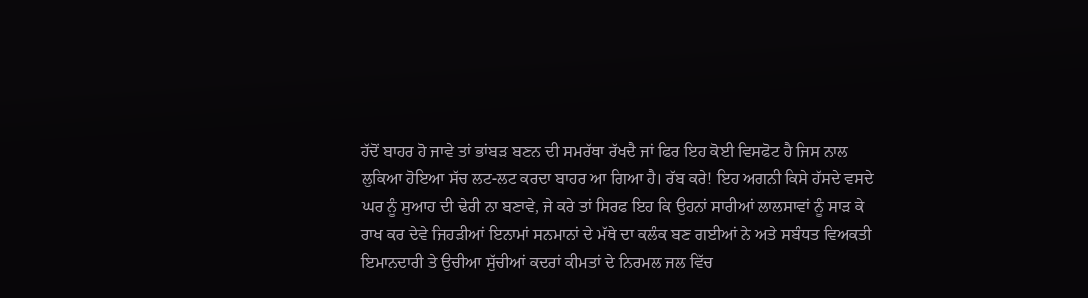ਹੱਦੋਂ ਬਾਹਰ ਹੋ ਜਾਵੇ ਤਾਂ ਭਾਂਬੜ ਬਣਨ ਦੀ ਸਮਰੱਥਾ ਰੱਖਦੈ ਜਾਂ ਫਿਰ ਇਹ ਕੋਈ ਵਿਸਫੋਟ ਹੈ ਜਿਸ ਨਾਲ ਲੁਕਿਆ ਹੋਇਆ ਸੱਚ ਲਟ-ਲਟ ਕਰਦਾ ਬਾਹਰ ਆ ਗਿਆ ਹੈ। ਰੱਬ ਕਰੇ! ਇਹ ਅਗਨੀ ਕਿਸੇ ਹੱਸਦੇ ਵਸਦੇ ਘਰ ਨੂੰ ਸੁਆਹ ਦੀ ਢੇਰੀ ਨਾ ਬਣਾਵੇ, ਜੇ ਕਰੇ ਤਾਂ ਸਿਰਫ ਇਹ ਕਿ ਉਹਨਾਂ ਸਾਰੀਆਂ ਲਾਲਸਾਵਾਂ ਨੂੰ ਸਾੜ ਕੇ ਰਾਖ ਕਰ ਦੇਵੇ ਜਿਹੜੀਆਂ ਇਨਾਮਾਂ ਸਨਮਾਨਾਂ ਦੇ ਮੱਥੇ ਦਾ ਕਲੰਕ ਬਣ ਗਈਆਂ ਨੇ ਅਤੇ ਸਬੰਧਤ ਵਿਅਕਤੀ ਇਮਾਨਦਾਰੀ ਤੇ ਉਚੀਆ ਸੁੱਚੀਆਂ ਕਦਰਾਂ ਕੀਮਤਾਂ ਦੇ ਨਿਰਮਲ ਜਲ ਵਿੱਚ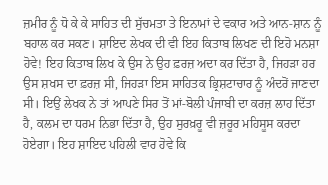ਜ਼ਮੀਰ ਨੂੰ ਧੋ ਕੇ ਕੇ ਸਾਹਿਤ ਦੀ ਸੁੱਚਮਤਾ ਤੇ ਇਨਾਮਾਂ ਦੇ ਵਕਾਰ ਅਤੇ ਆਨ-ਸ਼ਾਨ ਨੂੰ ਬਹਾਲ ਕਰ ਸਕਣ। ਸ਼ਾਇਦ ਲੇਖਕ ਦੀ ਵੀ ਇਹ ਕਿਤਾਬ ਲਿਖਣ ਦੀ ਇਹੋ ਮਨਸ਼ਾ ਹੋਵੇ! ਇਹ ਕਿਤਾਬ ਲਿਖ ਕੇ ਉਸ ਨੇ ਉਹ ਫ਼ਰਜ਼ ਅਦਾ ਕਰ ਦਿੱਤਾ ਹੈ, ਜਿਹੜਾ ਹਰ ਉਸ ਸ਼ਖਸ ਦਾ ਫ਼ਰਜ਼ ਸੀ, ਜਿਹੜਾ ਇਸ ਸਾਹਿਤਕ ਭ੍ਰਿਸ਼ਟਾਚਾਰ ਨੂੰ ਅੰਦਰੋਂ ਜਾਣਦਾ ਸੀ। ਇਉਂ ਲੇਖਕ ਨੇ ਤਾਂ ਆਪਣੇ ਸਿਰ ਤੋਂ ਮਾਂ-ਬੋਲੀ ਪੰਜਾਬੀ ਦਾ ਕਰਜ਼ ਲਾਹ ਦਿੱਤਾ ਹੈ, ਕਲਮ ਦਾ ਧਰਮ ਨਿਭਾ ਦਿੱਤਾ ਹੈ, ਉਹ ਸੁਰਖ਼ਰੂ ਵੀ ਜ਼ਰੂਰ ਮਹਿਸੂਸ ਕਰਦਾ ਹੋਏਗਾ। ਇਹ ਸ਼ਾਇਦ ਪਹਿਲੀ ਵਾਰ ਹੋਵੇ ਕਿ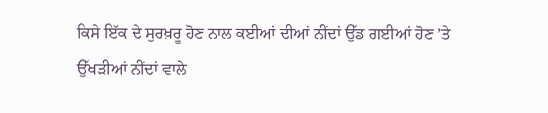ਕਿਸੇ ਇੱਕ ਦੇ ਸੁਰਖ਼ਰੂ ਹੋਣ ਨਾਲ ਕਈਆਂ ਦੀਆਂ ਨੀਂਦਾਂ ਉੱਡ ਗਈਆਂ ਹੋਣ ’ਤੇ ਉੱਖੜੀਆਂ ਨੀਂਦਾਂ ਵਾਲੇ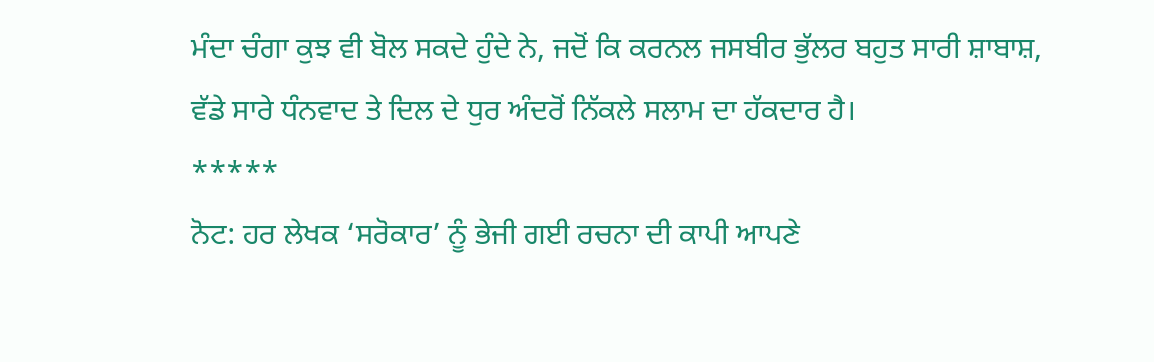ਮੰਦਾ ਚੰਗਾ ਕੁਝ ਵੀ ਬੋਲ ਸਕਦੇ ਹੁੰਦੇ ਨੇ, ਜਦੋਂ ਕਿ ਕਰਨਲ ਜਸਬੀਰ ਭੁੱਲਰ ਬਹੁਤ ਸਾਰੀ ਸ਼ਾਬਾਸ਼, ਵੱਡੇ ਸਾਰੇ ਧੰਨਵਾਦ ਤੇ ਦਿਲ ਦੇ ਧੁਰ ਅੰਦਰੋਂ ਨਿੱਕਲੇ ਸਲਾਮ ਦਾ ਹੱਕਦਾਰ ਹੈ।
*****
ਨੋਟ: ਹਰ ਲੇਖਕ ‘ਸਰੋਕਾਰ’ ਨੂੰ ਭੇਜੀ ਗਈ ਰਚਨਾ ਦੀ ਕਾਪੀ ਆਪਣੇ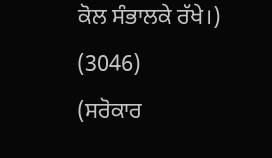ਕੋਲ ਸੰਭਾਲਕੇ ਰੱਖੇ।)
(3046)
(ਸਰੋਕਾਰ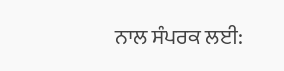ਨਾਲ ਸੰਪਰਕ ਲਈ: